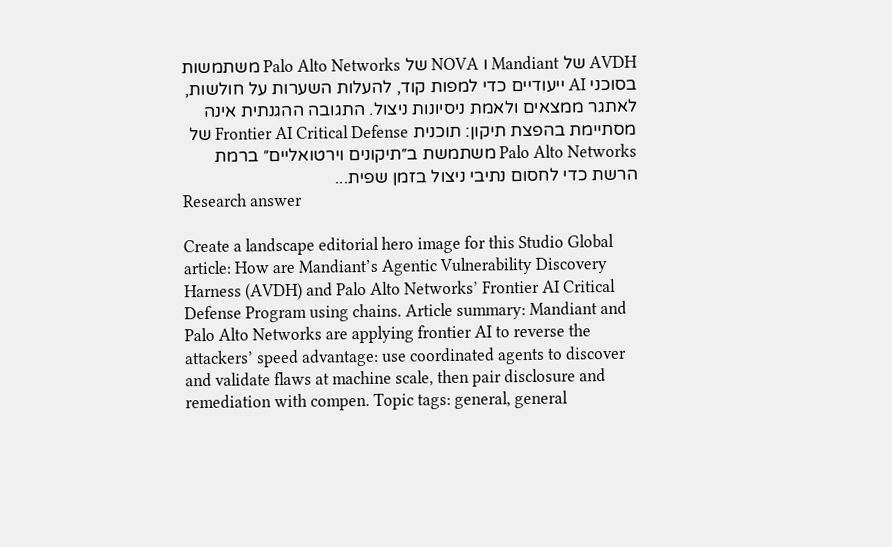AVDH של Mandiant ו NOVA של Palo Alto Networks משתמשות בסוכני AI ייעודיים כדי למפות קוד, להעלות השערות על חולשות, לאתגר ממצאים ולאמת ניסיונות ניצול. התגובה ההגנתית אינה מסתיימת בהפצת תיקון: תוכנית Frontier AI Critical Defense של Palo Alto Networks משתמשת ב״תיקונים וירטואליים״ ברמת הרשת כדי לחסום נתיבי ניצול בזמן שפית...
Research answer

Create a landscape editorial hero image for this Studio Global article: How are Mandiant’s Agentic Vulnerability Discovery Harness (AVDH) and Palo Alto Networks’ Frontier AI Critical Defense Program using chains. Article summary: Mandiant and Palo Alto Networks are applying frontier AI to reverse the attackers’ speed advantage: use coordinated agents to discover and validate flaws at machine scale, then pair disclosure and remediation with compen. Topic tags: general, general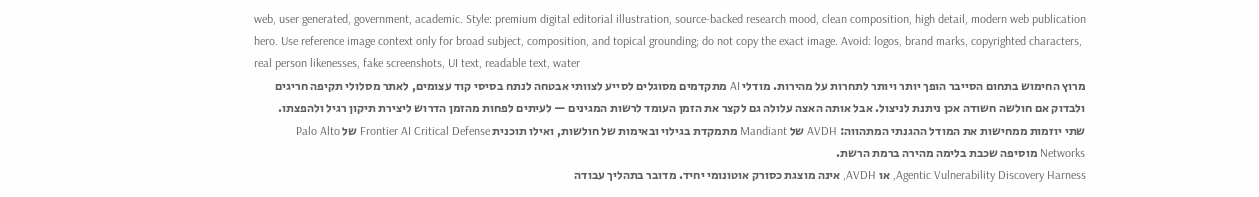web, user generated, government, academic. Style: premium digital editorial illustration, source-backed research mood, clean composition, high detail, modern web publication hero. Use reference image context only for broad subject, composition, and topical grounding; do not copy the exact image. Avoid: logos, brand marks, copyrighted characters, real person likenesses, fake screenshots, UI text, readable text, water
מרוץ החימוש בתחום הסייבר הופך יותר ויותר לתחרות על מהירות. מודלי AI מתקדמים מסוגלים לסייע לצוותי אבטחה לנתח בסיסי קוד עצומים, לאתר מסלולי תקיפה חריגים ולבדוק אם חולשה חשודה אכן ניתנת לניצול. אבל אותה האצה עלולה גם לקצר את הזמן העומד לרשות המגינים — לעיתים לפחות מהזמן הדרוש ליצירת תיקון רגיל ולהפצתו.
שתי יוזמות ממחישות את המודל ההגנתי המתהווה: AVDH של Mandiant מתמקדת בגילוי ובאימות של חולשות, ואילו תוכנית Frontier AI Critical Defense של Palo Alto Networks מוסיפה שכבת בלימה מהירה ברמת הרשת.
Agentic Vulnerability Discovery Harness, או AVDH, אינה מוצגת כסורק אוטונומי יחיד. מדובר בתהליך עבודה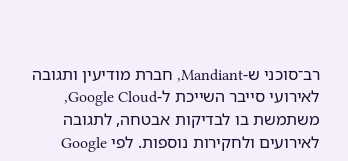רב־סוכני ש-Mandiant, חברת מודיעין ותגובה לאירועי סייבר השייכת ל-Google Cloud, משתמשת בו לבדיקות אבטחה, לתגובה לאירועים ולחקירות נוספות. לפי Google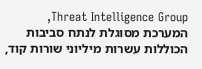Threat Intelligence Group, המערכת מסוגלת לנתח סביבות הכוללות עשרות מיליוני שורות קוד,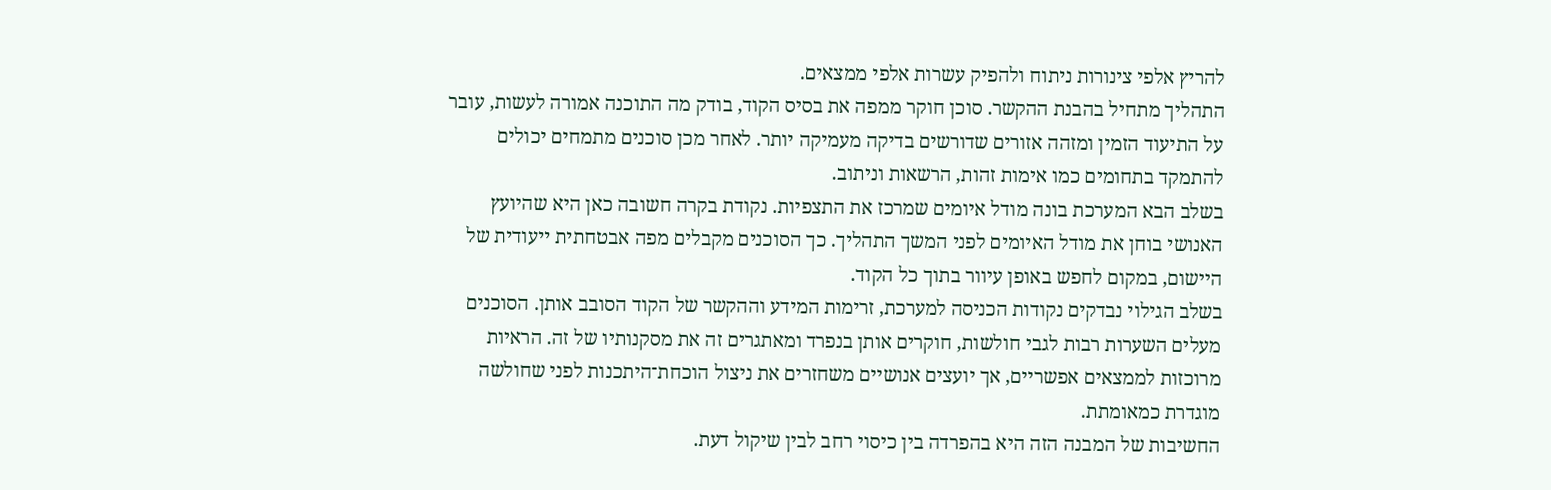להריץ אלפי צינורות ניתוח ולהפיק עשרות אלפי ממצאים.
התהליך מתחיל בהבנת ההקשר. סוכן חוקר ממפה את בסיס הקוד, בודק מה התוכנה אמורה לעשות, עובר על התיעוד הזמין ומזהה אזורים שדורשים בדיקה מעמיקה יותר. לאחר מכן סוכנים מתמחים יכולים להתמקד בתחומים כמו אימות זהות, הרשאות וניתוב.
בשלב הבא המערכת בונה מודל איומים שמרכז את התצפיות. נקודת בקרה חשובה כאן היא שהיועץ האנושי בוחן את מודל האיומים לפני המשך התהליך. כך הסוכנים מקבלים מפה אבטחתית ייעודית של היישום, במקום לחפש באופן עיוור בתוך כל הקוד.
בשלב הגילוי נבדקים נקודות הכניסה למערכת, זרימות המידע וההקשר של הקוד הסובב אותן. הסוכנים מעלים השערות רבות לגבי חולשות, חוקרים אותן בנפרד ומאתגרים זה את מסקנותיו של זה. הראיות מרוכזות לממצאים אפשריים, אך יועצים אנושיים משחזרים את ניצול הוכחת־היתכנות לפני שחולשה מוגדרת כמאומתת.
החשיבות של המבנה הזה היא בהפרדה בין כיסוי רחב לבין שיקול דעת.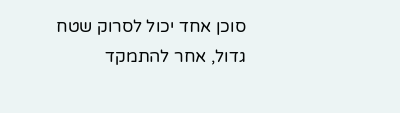סוכן אחד יכול לסרוק שטח גדול, אחר להתמקד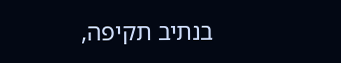בנתיב תקיפה,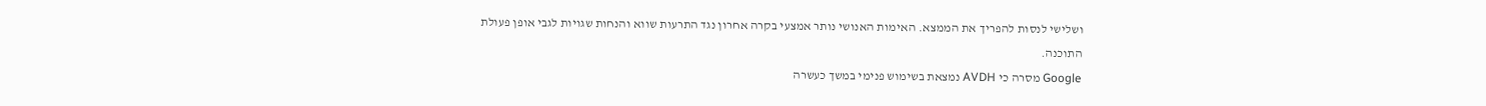ושלישי לנסות להפריך את הממצא. האימות האנושי נותר אמצעי בקרה אחרון נגד התרעות שווא והנחות שגויות לגבי אופן פעולת התוכנה.
Google מסרה כי AVDH נמצאת בשימוש פנימי במשך כעשרה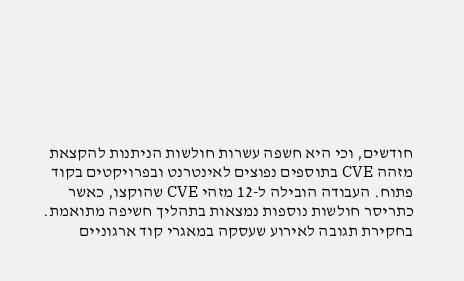חודשים, וכי היא חשפה עשרות חולשות הניתנות להקצאת מזהה CVE בתוספים נפוצים לאינטרנט ובפרויקטים בקוד פתוח. העבודה הובילה ל-12 מזהי CVE שהוקצו, כאשר כתריסר חולשות נוספות נמצאות בתהליך חשיפה מתואמת.
בחקירת תגובה לאירוע שעסקה במאגרי קוד ארגוניים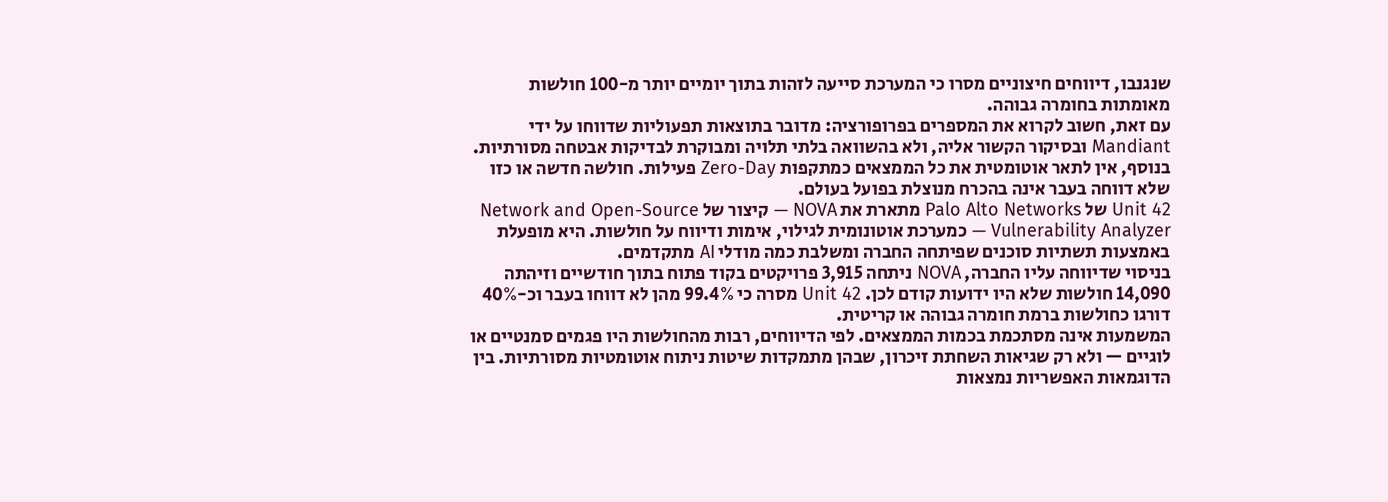שנגנבו, דיווחים חיצוניים מסרו כי המערכת סייעה לזהות בתוך יומיים יותר מ-100 חולשות מאומתות בחומרה גבוהה.
עם זאת, חשוב לקרוא את המספרים בפרופורציה: מדובר בתוצאות תפעוליות שדווחו על ידי Mandiant ובסיקור הקשור אליה, ולא בהשוואה בלתי תלויה ומבוקרת לבדיקות אבטחה מסורתיות. בנוסף, אין לתאר אוטומטית את כל הממצאים כמתקפות Zero-Day פעילות. חולשה חדשה או כזו שלא דווחה בעבר אינה בהכרח מנוצלת בפועל בעולם.
Unit 42 של Palo Alto Networks מתארת את NOVA — קיצור של Network and Open-Source Vulnerability Analyzer — כמערכת אוטונומית לגילוי, אימות ודיווח על חולשות. היא מופעלת באמצעות תשתיות סוכנים שפיתחה החברה ומשלבת כמה מודלי AI מתקדמים.
בניסוי שדיווחה עליו החברה, NOVA ניתחה 3,915 פרויקטים בקוד פתוח בתוך חודשיים וזיהתה 14,090 חולשות שלא היו ידועות קודם לכן. Unit 42 מסרה כי 99.4% מהן לא דווחו בעבר וכ-40% דורגו כחולשות ברמת חומרה גבוהה או קריטית.
המשמעות אינה מסתכמת בכמות הממצאים. לפי הדיווחים, רבות מהחולשות היו פגמים סמנטיים או לוגיים — ולא רק שגיאות השחתת זיכרון, שבהן מתמקדות שיטות ניתוח אוטומטיות מסורתיות. בין הדוגמאות האפשריות נמצאות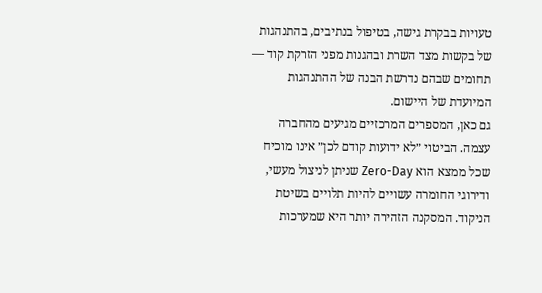טעויות בבקרת גישה, בטיפול בנתיבים, בהתנהגות של בקשות מצד השרת ובהגנות מפני הזרקת קוד — תחומים שבהם נדרשת הבנה של ההתנהגות המיועדת של היישום.
גם כאן, המספרים המרכזיים מגיעים מהחברה עצמה. הביטוי ״לא ידועות קודם לכן״ אינו מוכיח שכל ממצא הוא Zero-Day שניתן לניצול מעשי, ודירוגי החומרה עשויים להיות תלויים בשיטת הניקוד. המסקנה הזהירה יותר היא שמערכות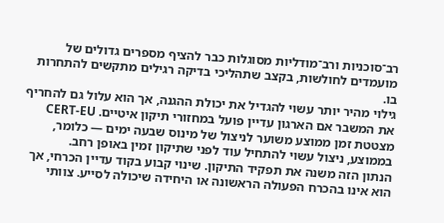רב־סוכניות ורב־מודליות מסוגלות כבר להציף מספרים גדולים של מועמדים לחולשות, בקצב שתהליכי בדיקה רגילים מתקשים להתחרות בו.
גילוי מהיר יותר עשוי להגדיל את יכולת ההגנה, אך הוא עלול גם להחריף את המשבר אם הארגון עדיין פועל במחזורי תיקון איטיים. CERT-EU מצטטת זמן ממוצע משוער לניצול של מינוס שבעה ימים — כלומר, בממוצע, ניצול עשוי להתחיל עוד לפני שתיקון זמין באופן רחב.
הנתון הזה משנה את תפקיד התיקון. שינוי קבוע בקוד עדיין הכרחי, אך הוא אינו בהכרח הפעולה הראשונה או היחידה שיכולה לסייע. צוותי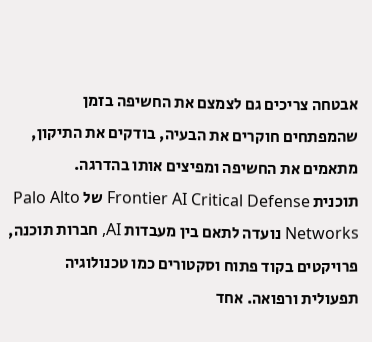אבטחה צריכים גם לצמצם את החשיפה בזמן שהמפתחים חוקרים את הבעיה, בודקים את התיקון, מתאמים את החשיפה ומפיצים אותו בהדרגה.
תוכנית Frontier AI Critical Defense של Palo Alto Networks נועדה לתאם בין מעבדות AI, חברות תוכנה, פרויקטים בקוד פתוח וסקטורים כמו טכנולוגיה תפעולית ורפואה. אחד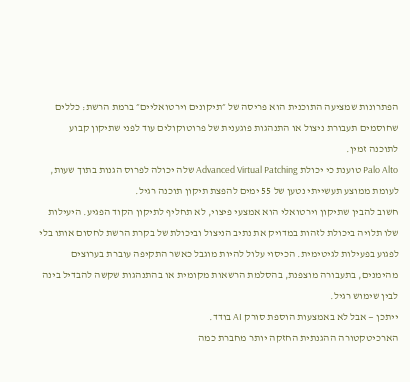הפתרונות שמציעה התוכנית הוא פריסה של ״תיקונים וירטואליים״ ברמת הרשת: כללים שחוסמים תעבורת ניצול או התנהגות פוגענית של פרוטוקולים עוד לפני שתיקון קבוע לתוכנה זמין.
Palo Alto טוענת כי יכולת Advanced Virtual Patching שלה יכולה לפרוס הגנות בתוך שעות, לעומת ממוצע תעשייתי נטען של 55 ימים להפצת תיקון תוכנה רגיל.
חשוב להבין שתיקון וירטואלי הוא אמצעי פיצוי, לא תחליף לתיקון הקוד הפגיע. היעילות שלו תלויה ביכולת לזהות במדויק את נתיב הניצול וביכולת של בקרת הרשת לחסום אותו בלי לפגוע בפעילות לגיטימית. הכיסוי עלול להיות מוגבל כאשר התקיפה עוברת בערוצים מהימנים, בתעבורה מוצפנת, בהסלמת הרשאות מקומית או בהתנהגות שקשה להבדיל בינה לבין שימוש רגיל.
ייתכן — אבל לא באמצעות הוספת סורק AI בודד.
הארכיטקטורה ההגנתית החזקה יותר מחברת כמה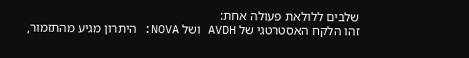שלבים ללולאת פעולה אחת:
זהו הלקח האסטרטגי של AVDH ושל NOVA: היתרון מגיע מהתזמור,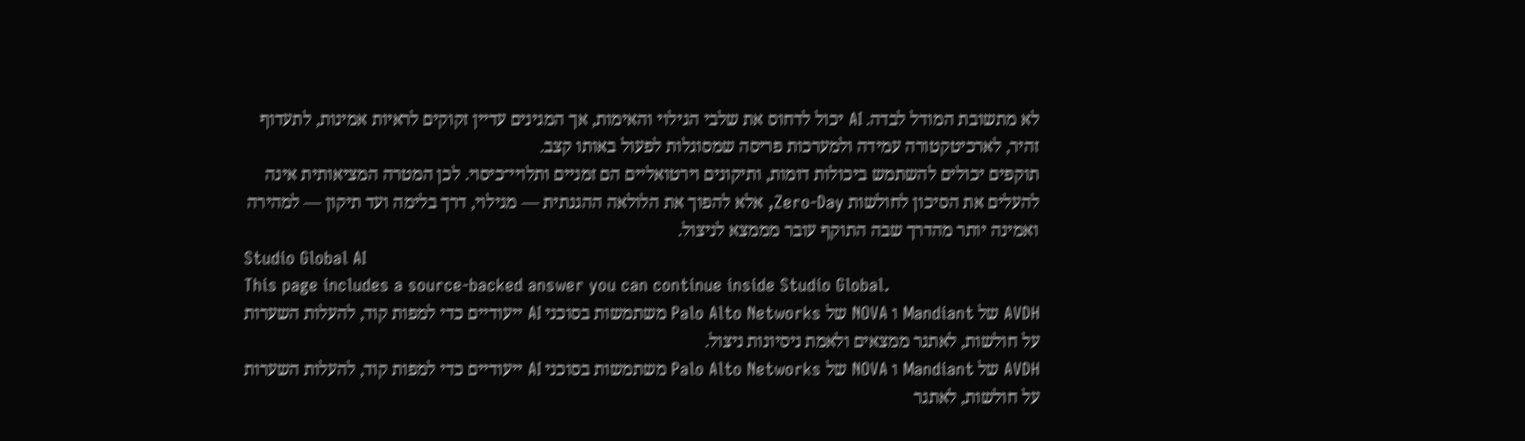לא מתשובת המודל לבדה. AI יכול לדחוס את שלבי הגילוי והאימות, אך המגינים עדיין זקוקים לראיות אמינות, לתעדוף זהיר, לארכיטקטורה עמידה ולמערכות פריסה שמסוגלות לפעול באותו קצב.
תוקפים יכולים להשתמש ביכולות דומות, ותיקונים וירטואליים הם זמניים ותלויי־כיסוי. לכן המטרה המציאותית אינה להעלים את הסיכון לחולשות Zero-Day, אלא להפוך את הלולאה ההגנתית — מגילוי, דרך בלימה ועד תיקון — למהירה ואמינה יותר מהדרך שבה התוקף עובר מממצא לניצול.
Studio Global AI
This page includes a source-backed answer you can continue inside Studio Global.
AVDH של Mandiant ו NOVA של Palo Alto Networks משתמשות בסוכני AI ייעודיים כדי למפות קוד, להעלות השערות על חולשות, לאתגר ממצאים ולאמת ניסיונות ניצול.
AVDH של Mandiant ו NOVA של Palo Alto Networks משתמשות בסוכני AI ייעודיים כדי למפות קוד, להעלות השערות על חולשות, לאתגר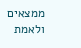ממצאים ולאמת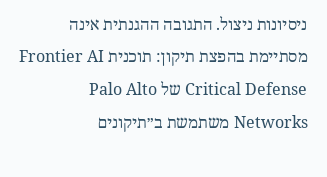ניסיונות ניצול. התגובה ההגנתית אינה מסתיימת בהפצת תיקון: תוכנית Frontier AI Critical Defense של Palo Alto Networks משתמשת ב״תיקונים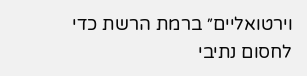וירטואליים״ ברמת הרשת כדי לחסום נתיבי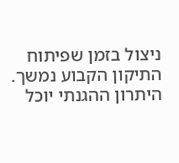ניצול בזמן שפיתוח התיקון הקבוע נמשך.
היתרון ההגנתי יוכל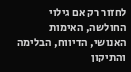לחזור רק אם גילוי החולשה, האימות האנושי, הדיווח, הבלימה והתיקון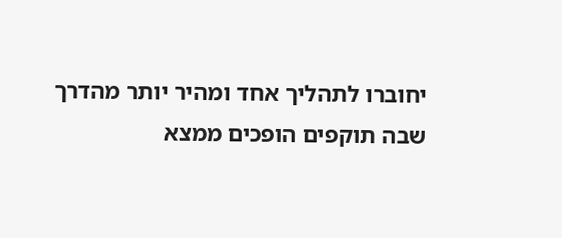יחוברו לתהליך אחד ומהיר יותר מהדרך שבה תוקפים הופכים ממצא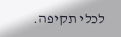לכלי תקיפה.